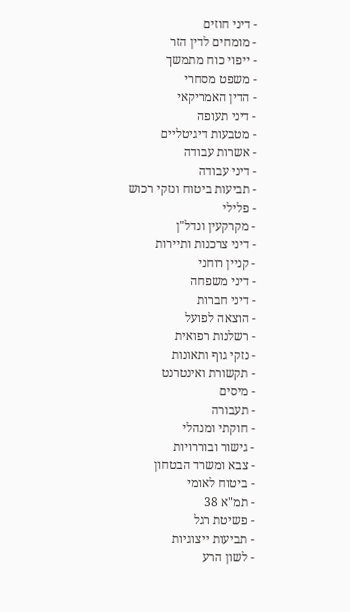- דיני חוזים
- מומחים לדין הזר
- ייפוי כוח מתמשך
- משפט מסחרי
- הדין האמריקאי
- דיני תעופה
- מטבעות דיגיטליים
- אשרות עבודה
- דיני עבודה
- תביעות ביטוח ונזקי רכוש
- פלילי
- מקרקעין ונדל"ן
- דיני צרכנות ותיירות
- קניין רוחני
- דיני משפחה
- דיני חברות
- הוצאה לפועל
- רשלנות רפואית
- נזקי גוף ותאונות
- תקשורת ואינטרנט
- מיסים
- תעבורה
- חוקתי ומנהלי
- גישור ובוררויות
- צבא ומשרד הבטחון
- ביטוח לאומי
- תמ"א 38
- פשיטת רגל
- תביעות ייצוגיות
- לשון הרע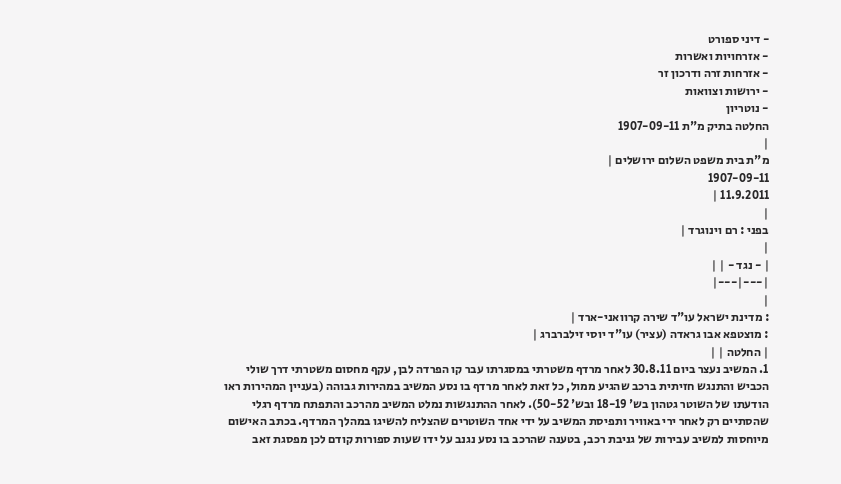- דיני ספורט
- אזרחויות ואשרות
- אזרחות זרה ודרכון זר
- ירושות וצוואות
- נוטריון
החלטה בתיק מ"ת 1907-09-11
|
מ"ת בית משפט השלום ירושלים |
1907-09-11
11.9.2011 |
|
בפני : רם וינוגרד |
|
| - נגד - | |
|---|---|
|
: מדינת ישראל עו"ד שירה קרוואני-ארד |
: מוצטפא אבו גראדה (עציר) עו"ד יוסי זילברברג |
| החלטה | |
1. המשיב נעצר ביום 30.8.11 לאחר מרדף משטרתי במסגרתו עבר קו הפרדה לבן, עקף מחסום משטרתי דרך שולי הכביש והתנגש חזיתית ברכב שהגיע ממול, כל זאת לאחר מרדף בו נסע המשיב במהירות גבוהה (בעניין המהירות ראו הודעתו של השוטר גטהון בש' 18-19 ובש' 50-52). לאחר ההתנגשות נמלט המשיב מהרכב והתפתח מרדף רגלי שהסתיים רק לאחר ירי באוויר ותפיסת המשיב על ידי אחד השוטרים שהצליח להשיגו במהלך המרדף. בכתב האישום מיוחסות למשיב עבירות של גניבת רכב, בטענה שהרכב בו נסע נגנב על ידו שעות ספורות קודם לכן מפסגת זאב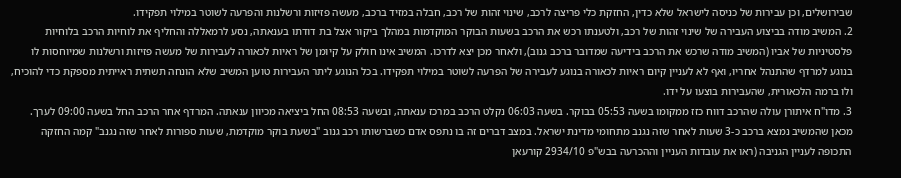שבירושלים, וכן עבירות של כניסה לישראל שלא כדין, החזקת כלי פריצה לרכב, שינוי זהות של רכב, חבלה במזיד ברכב, מעשה פזיזות ורשלנות והפרעה לשוטר במילוי תפקידו.
2. המשיב מודה בביצוע העבירה של שינוי זהות של רכב, ולטענתו רכש את הרכב בשעות הבוקר המוקדמות במהלך ביקור אצל בת דודתו בענאתה, נסע לרמאללה והחליף את לוחיות הרכב בלוחיות פלסטיניות של אביו (המשיב מודה שרכש את הרכב בידיעה שמדובר ברכב גנוב), ולאחר מכן יצא לדרכו. המשיב אינו חולק על קיומן של ראיות לכאורה לעבירות של מעשה פזיזות ורשלנות שמיוחסות לו בנוגע למרדף שהתנהל אחריו, ואף לא לעניין קיום ראיות לכאורה בנוגע לעבירה של הפרעה לשוטר במילוי תפקידו. בכל הנוגע ליתר העבירות טוען המשיב שלא הונחה תשתית ראייתית מספקת כדי להוכיח, ולו ברמה הלכאורית, שהעבירות בוצעו על ידו.
3. מדו"ח איתורן עולה שהרכב דווח כזז ממקומו בשעה 05:53 בבוקר. בשעה 06:03 נקלט הרכב במרכז ענאתה, ובשעה 08:53 החל ביציאה מכיוון ענאתה. המרדף אחר הרכב החל בשעה 09:00 לערך. מכאן שהמשיב נמצא ברכב כ-3 שעות לאחר שזה נגנב מתחומי מדינת ישראל. במצב דברים זה בו נתפס אדם כשברשותו רכב גנוב "בשעת בוקר מוקדמת, שעות ספורות לאחר שזה נגנב" קמה החזקה התכופה לעניין הגניבה (ראו את עובדות העניין וההכרעה בבש"פ 2934/10 קורעאן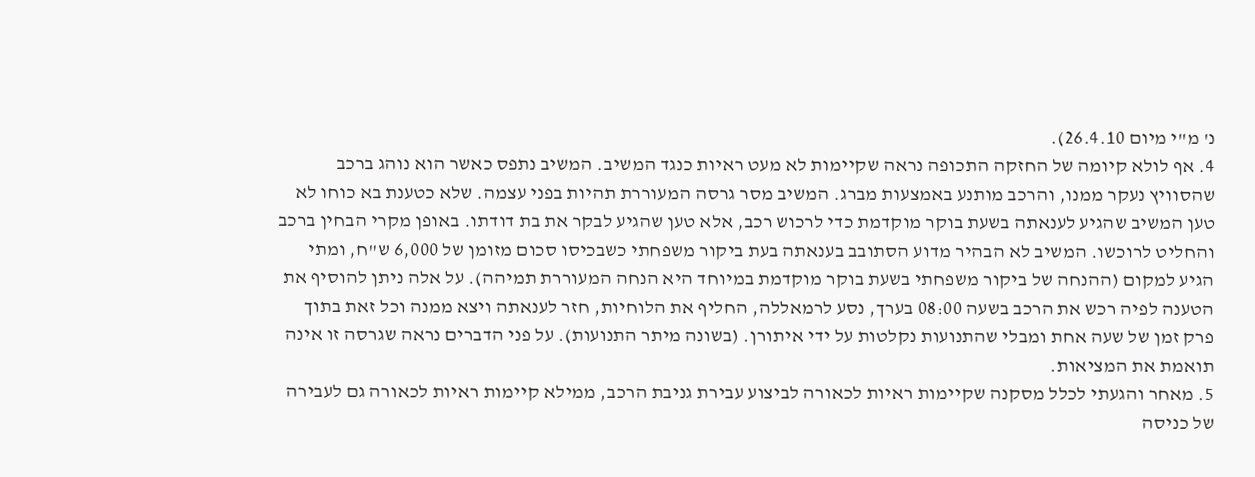נ' מ"י מיום 26.4.10).
4. אף לולא קיומה של החזקה התכופה נראה שקיימות לא מעט ראיות כנגד המשיב. המשיב נתפס כאשר הוא נוהג ברכב שהסוויץ נעקר ממנו, והרכב מותנע באמצעות מברג. המשיב מסר גרסה המעוררת תהיות בפני עצמה. שלא כטענת בא כוחו לא טען המשיב שהגיע לענאתה בשעת בוקר מוקדמת כדי לרכוש רכב, אלא טען שהגיע לבקר את בת דודתו. באופן מקרי הבחין ברכב והחליט לרוכשו. המשיב לא הבהיר מדוע הסתובב בענאתה בעת ביקור משפחתי כשבכיסו סכום מזומן של 6,000 ש"ח, ומתי הגיע למקום (ההנחה של ביקור משפחתי בשעת בוקר מוקדמת במיוחד היא הנחה המעוררת תמיהה). על אלה ניתן להוסיף את הטענה לפיה רכש את הרכב בשעה 08:00 בערך, נסע לרמאללה, החליף את הלוחיות, חזר לענאתה ויצא ממנה וכל זאת בתוך פרק זמן של שעה אחת ומבלי שהתנועות נקלטות על ידי איתורן. (בשונה מיתר התנועות). על פני הדברים נראה שגרסה זו אינה תואמת את המציאות.
5. מאחר והגעתי לכלל מסקנה שקיימות ראיות לכאורה לביצוע עבירת גניבת הרכב, ממילא קיימות ראיות לכאורה גם לעבירה של כניסה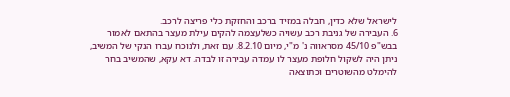לישראל שלא כדין, חבלה במזיד ברכב והחזקת כלי פריצה לרכב.
6. העבירה של גניבת רכב עשויה כשלעצמה להקים עילת מעצר בהתאם לאמור בבש"פ 45/10 מסראווה נ' מ"י, מיום 8.2.10. עם זאת, ולנוכח עברו הנקי של המשיב, ניתן היה לשקול חלופת מעצר לו עמדה עבירה זו לבדה. דא עקא, שהמשיב בחר להימלט מהשוטרים וכתוצאה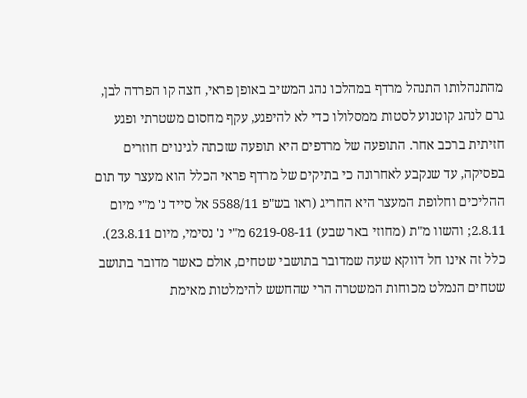מהתנהלותו התנהל מרדף במהלכו נהג המשיב באופן פראי, חצה קו הפרדה לבן, גרם לנהג קוטנוע לסטות ממסלולו כדי לא להיפגע, עקף מחסום משטרתי ופגע חזיתית ברכב אחר. התופעה של מרדפים היא תופעה שזכתה לגינוים חוזרים בפסיקה, עד שנקבע לאחרונה כי בתיקים של מרדף פראי הכלל הוא מעצר עד תום ההליכים וחלופת המעצר היא החריג (ראו בש"פ 5588/11 אל סייד נ' מ"י מיום 2.8.11; והשוו מ"ת (מחוזי באר שבע) 6219-08-11 מ"י נ' נסימי, מיום 23.8.11). כלל זה אינו חל דווקא שעה שמדובר בתושבי שטחים, אולם כאשר מדובר בתושב שטחים הנמלט מכוחות המשטרה הרי שהחשש להימלטות מאימת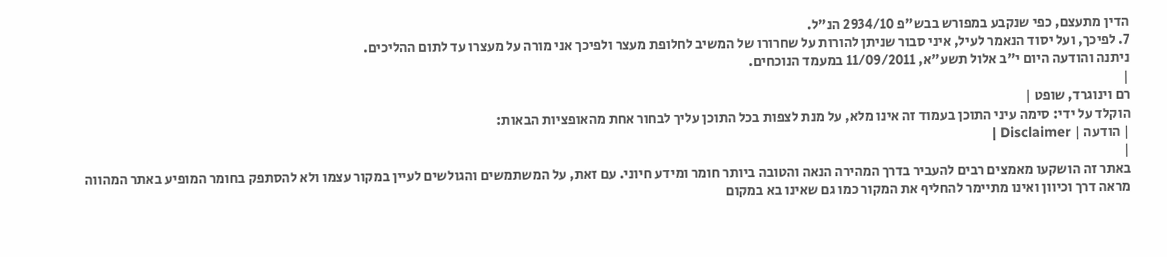הדין מתעצם, כפי שנקבע במפורש בבש"פ 2934/10 הנ"ל.
7. לפיכך, ועל יסוד הנאמר לעיל, איני סבור שניתן להורות על שחרורו של המשיב לחלופת מעצר ולפיכך אני מורה על מעצרו עד לתום ההליכים.
ניתנה והודעה היום י"ב אלול תשע"א, 11/09/2011 במעמד הנוכחים.
|
רם וינוגרד, שופט |
הוקלד על ידי: סימה עיני התוכן בעמוד זה אינו מלא, על מנת לצפות בכל התוכן עליך לבחור אחת מהאופציות הבאות:
| הודעה | Disclaimer |
|
באתר זה הושקעו מאמצים רבים להעביר בדרך המהירה הנאה והטובה ביותר חומר ומידע חיוני. עם זאת, על המשתמשים והגולשים לעיין במקור עצמו ולא להסתפק בחומר המופיע באתר המהווה מראה דרך וכיוון ואינו מתיימר להחליף את המקור כמו גם שאינו בא במקום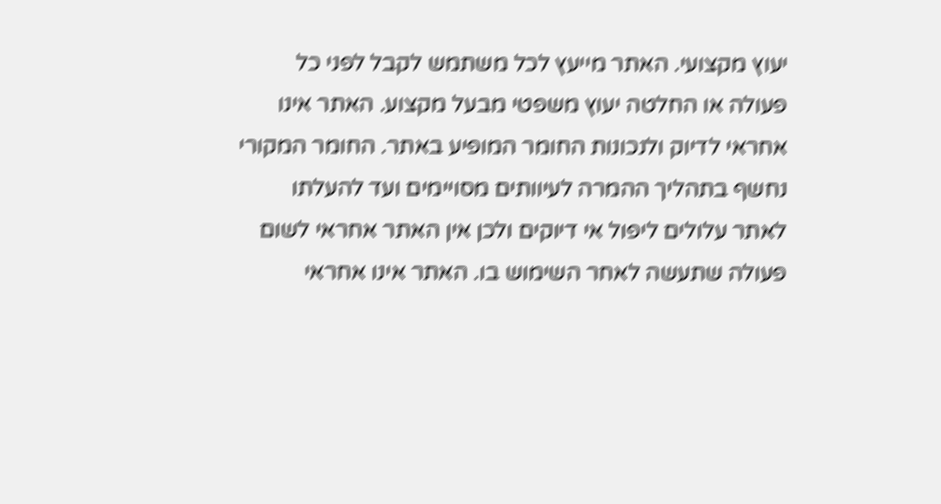יעוץ מקצועי. האתר מייעץ לכל משתמש לקבל לפני כל פעולה או החלטה יעוץ משפטי מבעל מקצוע. האתר אינו אחראי לדיוק ולנכונות החומר המופיע באתר. החומר המקורי נחשף בתהליך ההמרה לעיוותים מסויימים ועד להעלתו לאתר עלולים ליפול אי דיוקים ולכן אין האתר אחראי לשום פעולה שתעשה לאחר השימוש בו. האתר אינו אחראי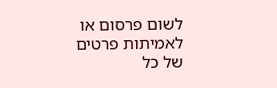לשום פרסום או לאמיתות פרטים של כל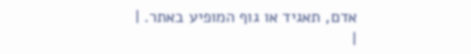אדם, תאגיד או גוף המופיע באתר. |
|